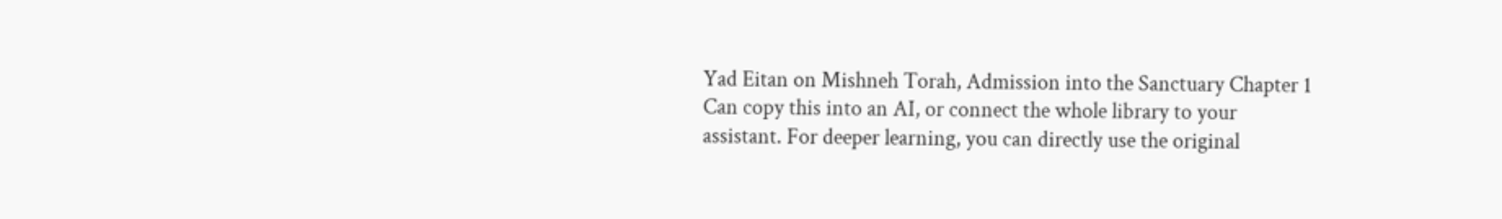Yad Eitan on Mishneh Torah, Admission into the Sanctuary Chapter 1
Can copy this into an AI, or connect the whole library to your assistant. For deeper learning, you can directly use the original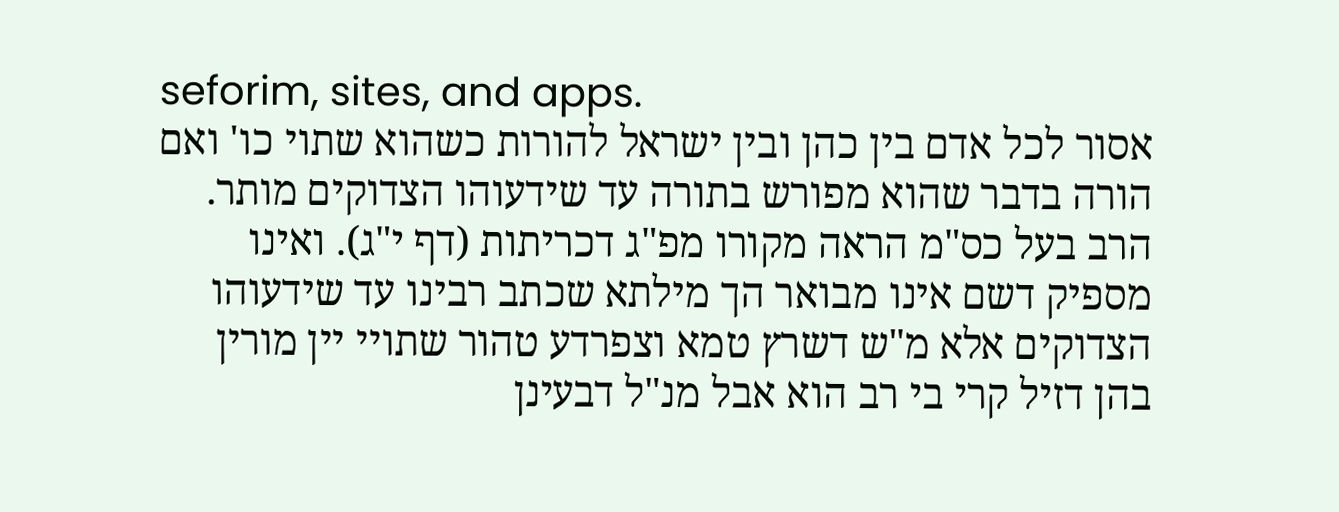seforim, sites, and apps.
אסור לכל אדם בין כהן ובין ישראל להורות כשהוא שתוי כו' ואם הורה בדבר שהוא מפורש בתורה עד שידעוהו הצדוקים מותר. הרב בעל כס"מ הראה מקורו מפ"ג דכריתות (דף י"ג). ואינו מספיק דשם אינו מבואר הך מילתא שכתב רבינו עד שידעוהו הצדוקים אלא מ"ש דשרץ טמא וצפרדע טהור שתויי יין מורין בהן דזיל קרי בי רב הוא אבל מנ"ל דבעינן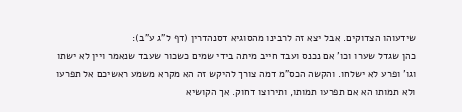שידעוהו הצדוקים. אבל יצא זה לרבינו מהסוגיא דסנהדרין (דף ל"ג ע"ב):
כהן שגדל שערו וכו' אם נכנס ועבד חייב מיתה בידי שמים כשכור שעבד שנאמר ויין לא ישתו וגו' ופרע לא ישלחו. והקשה הכס"מ דמה צורך להיקש זה הא מקרא משמע ראשיכם אל תפרעו ולא תמותו הא אם תפרעו תמותו, ותירוצו דחוק. אך הקושיא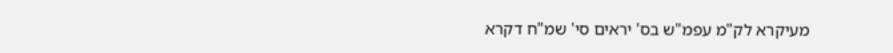מעיקרא לק"מ עפמ"ש בס' יראים סי' שמ"ח דקרא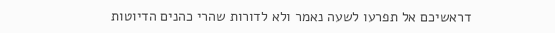דראשיכם אל תפרעו לשעה נאמר ולא לדורות שהרי כהנים הדיוטות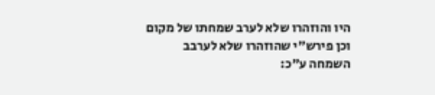היו והוזהרו שלא לערב שמחתו של מקום וכן פירש"י שהוזהרו שלא לערבב השמחה ע"כ: